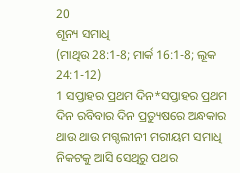20
ଶୂନ୍ୟ ସମାଧି
(ମାଥିଉ 28:1-8; ମାର୍କ 16:1-8; ଲୂକ 24:1-12)
1 ସପ୍ତାହର ପ୍ରଥମ ଦିନ*ସପ୍ତାହର ପ୍ରଥମ ଦିନ ରବିବାର ଦିନ ପ୍ରତ୍ୟୁଷରେ ଅନ୍ଧକାର ଥାଉ ଥାଉ ମଗ୍ଦଲୀନୀ ମରୀୟମ ସମାଧି ନିକଟକୁ ଆସି ସେଥିରୁ ପଥର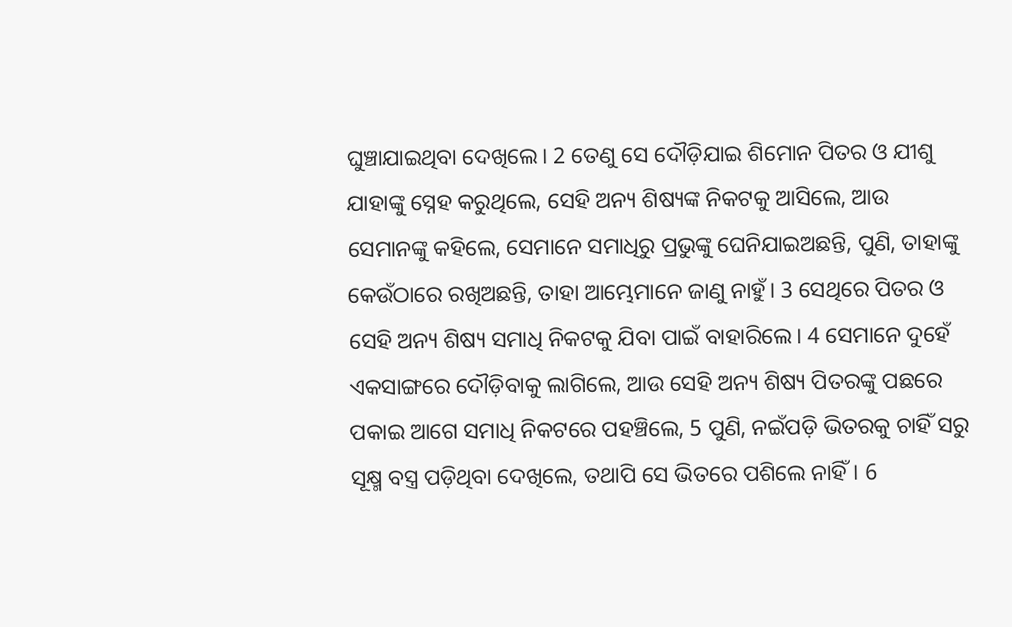ଘୁଞ୍ଚାଯାଇଥିବା ଦେଖିଲେ। 2 ତେଣୁ ସେ ଦୌଡ଼ିଯାଇ ଶିମୋନ ପିତର ଓ ଯୀଶୁ ଯାହାଙ୍କୁ ସ୍ନେହ କରୁଥିଲେ, ସେହି ଅନ୍ୟ ଶିଷ୍ୟଙ୍କ ନିକଟକୁ ଆସିଲେ, ଆଉ ସେମାନଙ୍କୁ କହିଲେ, ସେମାନେ ସମାଧିରୁ ପ୍ରଭୁଙ୍କୁ ଘେନିଯାଇଅଛନ୍ତି, ପୁଣି, ତାହାଙ୍କୁ କେଉଁଠାରେ ରଖିଅଛନ୍ତି, ତାହା ଆମ୍ଭେମାନେ ଜାଣୁ ନାହୁଁ। 3 ସେଥିରେ ପିତର ଓ ସେହି ଅନ୍ୟ ଶିଷ୍ୟ ସମାଧି ନିକଟକୁ ଯିବା ପାଇଁ ବାହାରିଲେ। 4 ସେମାନେ ଦୁହେଁ ଏକସାଙ୍ଗରେ ଦୌଡ଼ିବାକୁ ଲାଗିଲେ, ଆଉ ସେହି ଅନ୍ୟ ଶିଷ୍ୟ ପିତରଙ୍କୁ ପଛରେ ପକାଇ ଆଗେ ସମାଧି ନିକଟରେ ପହଞ୍ଚିଲେ, 5 ପୁଣି, ନଇଁପଡ଼ି ଭିତରକୁ ଚାହିଁ ସରୁ ସୂକ୍ଷ୍ମ ବସ୍ତ୍ର ପଡ଼ିଥିବା ଦେଖିଲେ, ତଥାପି ସେ ଭିତରେ ପଶିଲେ ନାହିଁ। 6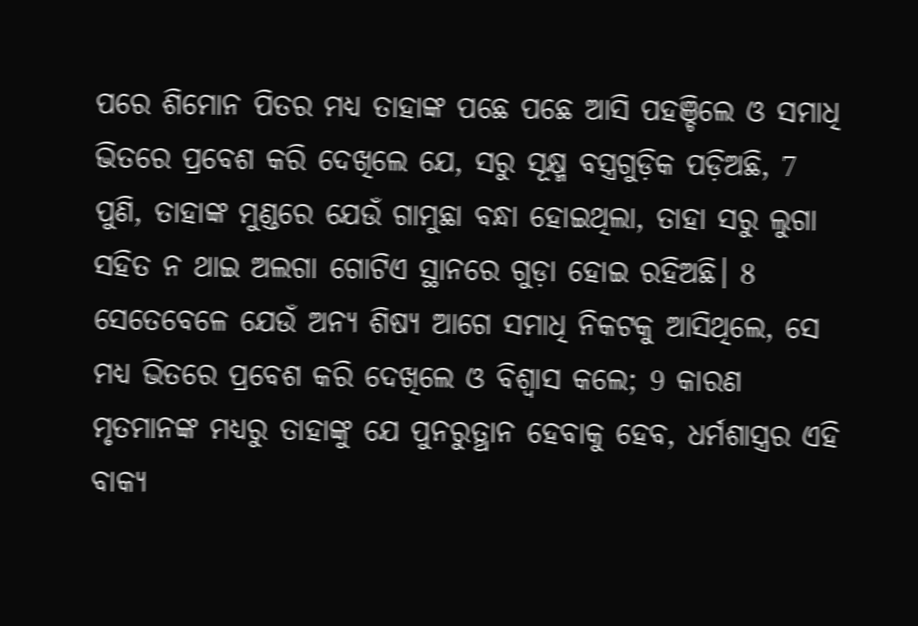ପରେ ଶିମୋନ ପିତର ମଧ୍ୟ ତାହାଙ୍କ ପଛେ ପଛେ ଆସି ପହଞ୍ଚିଲେ ଓ ସମାଧି ଭିତରେ ପ୍ରବେଶ କରି ଦେଖିଲେ ଯେ, ସରୁ ସୂକ୍ଷ୍ମ ବସ୍ତ୍ରଗୁଡ଼ିକ ପଡ଼ିଅଛି, 7 ପୁଣି, ତାହାଙ୍କ ମୁଣ୍ଡରେ ଯେଉଁ ଗାମୁଛା ବନ୍ଧା ହୋଇଥିଲା, ତାହା ସରୁ ଲୁଗା ସହିତ ନ ଥାଇ ଅଲଗା ଗୋଟିଏ ସ୍ଥାନରେ ଗୁଡ଼ା ହୋଇ ରହିଅଛି। 8 ସେତେବେଳେ ଯେଉଁ ଅନ୍ୟ ଶିଷ୍ୟ ଆଗେ ସମାଧି ନିକଟକୁ ଆସିଥିଲେ, ସେ ମଧ୍ୟ ଭିତରେ ପ୍ରବେଶ କରି ଦେଖିଲେ ଓ ବିଶ୍ୱାସ କଲେ; 9 କାରଣ ମୃତମାନଙ୍କ ମଧ୍ୟରୁ ତାହାଙ୍କୁ ଯେ ପୁନରୁତ୍ଥାନ ହେବାକୁ ହେବ, ଧର୍ମଶାସ୍ତ୍ରର ଏହି ବାକ୍ୟ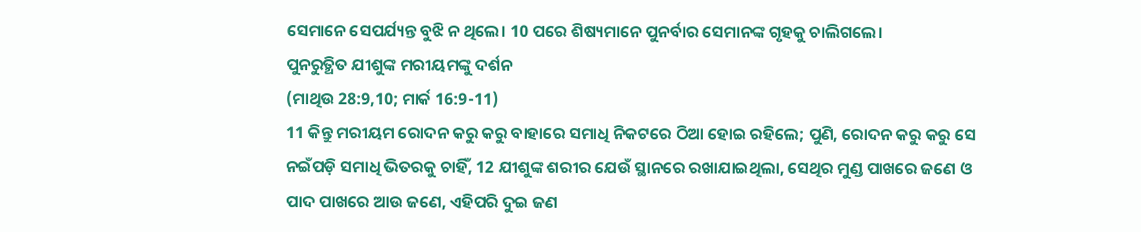ସେମାନେ ସେପର୍ଯ୍ୟନ୍ତ ବୁଝି ନ ଥିଲେ। 10 ପରେ ଶିଷ୍ୟମାନେ ପୁନର୍ବାର ସେମାନଙ୍କ ଗୃହକୁ ଚାଲିଗଲେ।
ପୁନରୁତ୍ଥିତ ଯୀଶୁଙ୍କ ମରୀୟମଙ୍କୁ ଦର୍ଶନ
(ମାଥିଉ 28:9,10; ମାର୍କ 16:9-11)
11 କିନ୍ତୁ ମରୀୟମ ରୋଦନ କରୁ କରୁ ବାହାରେ ସମାଧି ନିକଟରେ ଠିଆ ହୋଇ ରହିଲେ; ପୁଣି, ରୋଦନ କରୁ କରୁ ସେ ନଇଁପଡ଼ି ସମାଧି ଭିତରକୁ ଚାହିଁ, 12 ଯୀଶୁଙ୍କ ଶରୀର ଯେଉଁ ସ୍ଥାନରେ ରଖାଯାଇଥିଲା, ସେଥିର ମୁଣ୍ଡ ପାଖରେ ଜଣେ ଓ ପାଦ ପାଖରେ ଆଉ ଜଣେ, ଏହିପରି ଦୁଇ ଜଣ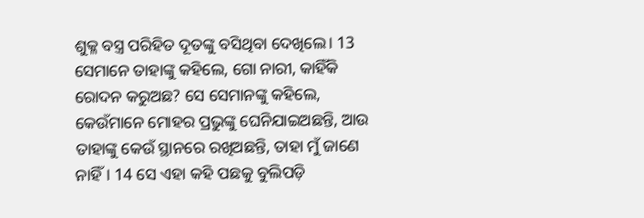ଶୁକ୍ଳ ବସ୍ତ୍ର ପରିହିତ ଦୂତଙ୍କୁ ବସିଥିବା ଦେଖିଲେ। 13 ସେମାନେ ତାହାଙ୍କୁ କହିଲେ, ଗୋ ନାରୀ, କାହିଁକି ରୋଦନ କରୁଅଛ? ସେ ସେମାନଙ୍କୁ କହିଲେ, କେଉଁମାନେ ମୋହର ପ୍ରଭୁଙ୍କୁ ଘେନିଯାଇଅଛନ୍ତି, ଆଉ ତାହାଙ୍କୁ କେଉଁ ସ୍ଥାନରେ ରଖିଅଛନ୍ତି, ତାହା ମୁଁ ଜାଣେ ନାହିଁ। 14 ସେ ଏହା କହି ପଛକୁ ବୁଲିପଡ଼ି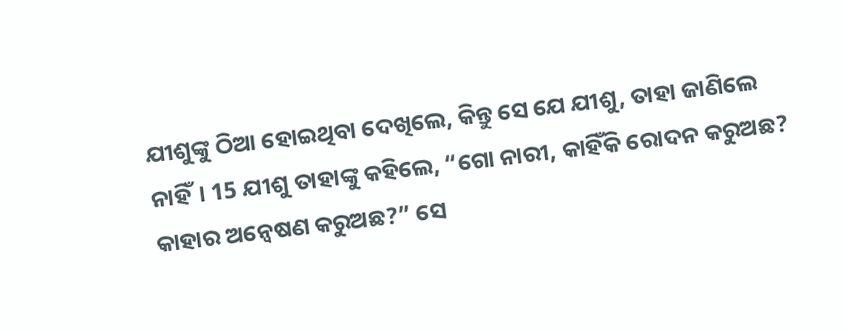ଯୀଶୁଙ୍କୁ ଠିଆ ହୋଇଥିବା ଦେଖିଲେ, କିନ୍ତୁ ସେ ଯେ ଯୀଶୁ, ତାହା ଜାଣିଲେ ନାହିଁ। 15 ଯୀଶୁ ତାହାଙ୍କୁ କହିଲେ, “ଗୋ ନାରୀ, କାହିଁକି ରୋଦନ କରୁଅଛ? କାହାର ଅନ୍ୱେଷଣ କରୁଅଛ?” ସେ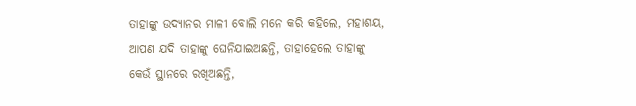ତାହାଙ୍କୁ ଉଦ୍ୟାନର ମାଳୀ ବୋଲି ମନେ କରି କହିଲେ, ମହାଶୟ, ଆପଣ ଯଦି ତାହାଙ୍କୁ ଘେନିଯାଇଅଛନ୍ତି, ତାହାହେଲେ ତାହାଙ୍କୁ କେଉଁ ସ୍ଥାନରେ ରଖିଅଛନ୍ତି,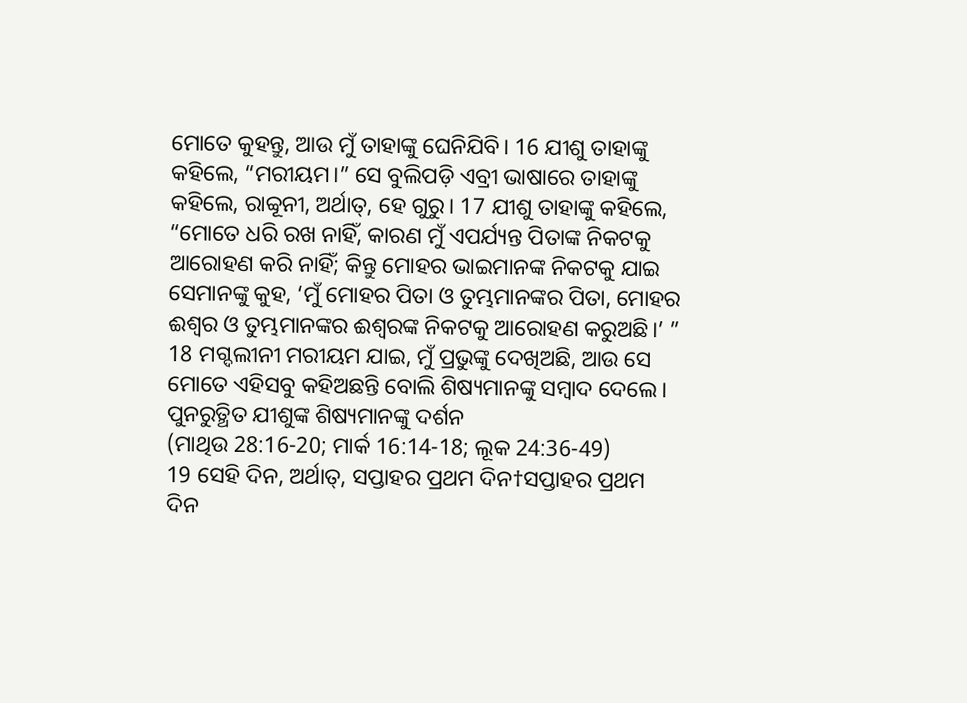ମୋତେ କୁହନ୍ତୁ, ଆଉ ମୁଁ ତାହାଙ୍କୁ ଘେନିଯିବି। 16 ଯୀଶୁ ତାହାଙ୍କୁ କହିଲେ, “ମରୀୟମ।” ସେ ବୁଲିପଡ଼ି ଏବ୍ରୀ ଭାଷାରେ ତାହାଙ୍କୁ କହିଲେ, ରାବ୍ବୂନୀ, ଅର୍ଥାତ୍, ହେ ଗୁରୁ। 17 ଯୀଶୁ ତାହାଙ୍କୁ କହିଲେ, “ମୋତେ ଧରି ରଖ ନାହିଁ, କାରଣ ମୁଁ ଏପର୍ଯ୍ୟନ୍ତ ପିତାଙ୍କ ନିକଟକୁ ଆରୋହଣ କରି ନାହିଁ; କିନ୍ତୁ ମୋହର ଭାଇମାନଙ୍କ ନିକଟକୁ ଯାଇ ସେମାନଙ୍କୁ କୁହ, ‘ମୁଁ ମୋହର ପିତା ଓ ତୁମ୍ଭମାନଙ୍କର ପିତା, ମୋହର ଈଶ୍ବର ଓ ତୁମ୍ଭମାନଙ୍କର ଈଶ୍ବରଙ୍କ ନିକଟକୁ ଆରୋହଣ କରୁଅଛି।’ ” 18 ମଗ୍ଦଲୀନୀ ମରୀୟମ ଯାଇ, ମୁଁ ପ୍ରଭୁଙ୍କୁ ଦେଖିଅଛି, ଆଉ ସେ ମୋତେ ଏହିସବୁ କହିଅଛନ୍ତି ବୋଲି ଶିଷ୍ୟମାନଙ୍କୁ ସମ୍ବାଦ ଦେଲେ।
ପୁନରୁତ୍ଥିତ ଯୀଶୁଙ୍କ ଶିଷ୍ୟମାନଙ୍କୁ ଦର୍ଶନ
(ମାଥିଉ 28:16-20; ମାର୍କ 16:14-18; ଲୂକ 24:36-49)
19 ସେହି ଦିନ, ଅର୍ଥାତ୍, ସପ୍ତାହର ପ୍ରଥମ ଦିନ†ସପ୍ତାହର ପ୍ରଥମ ଦିନ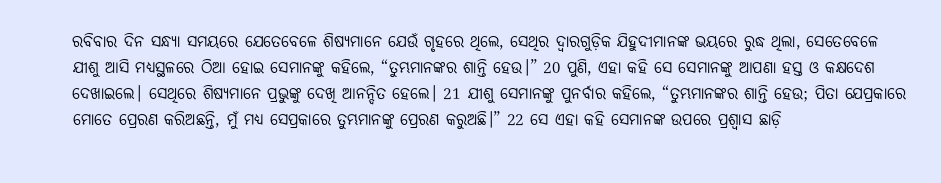ରବିବାର ଦିନ ସନ୍ଧ୍ୟା ସମୟରେ ଯେତେବେଳେ ଶିଷ୍ୟମାନେ ଯେଉଁ ଗୃହରେ ଥିଲେ, ସେଥିର ଦ୍ୱାରଗୁଡ଼ିକ ଯିହୁଦୀମାନଙ୍କ ଭୟରେ ରୁଦ୍ଧ ଥିଲା, ସେତେବେଳେ ଯୀଶୁ ଆସି ମଧ୍ୟସ୍ଥଳରେ ଠିଆ ହୋଇ ସେମାନଙ୍କୁ କହିଲେ, “ତୁମ୍ଭମାନଙ୍କର ଶାନ୍ତି ହେଉ।” 20 ପୁଣି, ଏହା କହି ସେ ସେମାନଙ୍କୁ ଆପଣା ହସ୍ତ ଓ କକ୍ଷଦେଶ ଦେଖାଇଲେ। ସେଥିରେ ଶିଷ୍ୟମାନେ ପ୍ରଭୁଙ୍କୁ ଦେଖି ଆନନ୍ଦିତ ହେଲେ। 21 ଯୀଶୁ ସେମାନଙ୍କୁ ପୁନର୍ବାର କହିଲେ, “ତୁମ୍ଭମାନଙ୍କର ଶାନ୍ତି ହେଉ; ପିତା ଯେପ୍ରକାରେ ମୋତେ ପ୍ରେରଣ କରିଅଛନ୍ତି, ମୁଁ ମଧ୍ୟ ସେପ୍ରକାରେ ତୁମ୍ଭମାନଙ୍କୁ ପ୍ରେରଣ କରୁଅଛି।” 22 ସେ ଏହା କହି ସେମାନଙ୍କ ଉପରେ ପ୍ରଶ୍ୱାସ ଛାଡ଼ି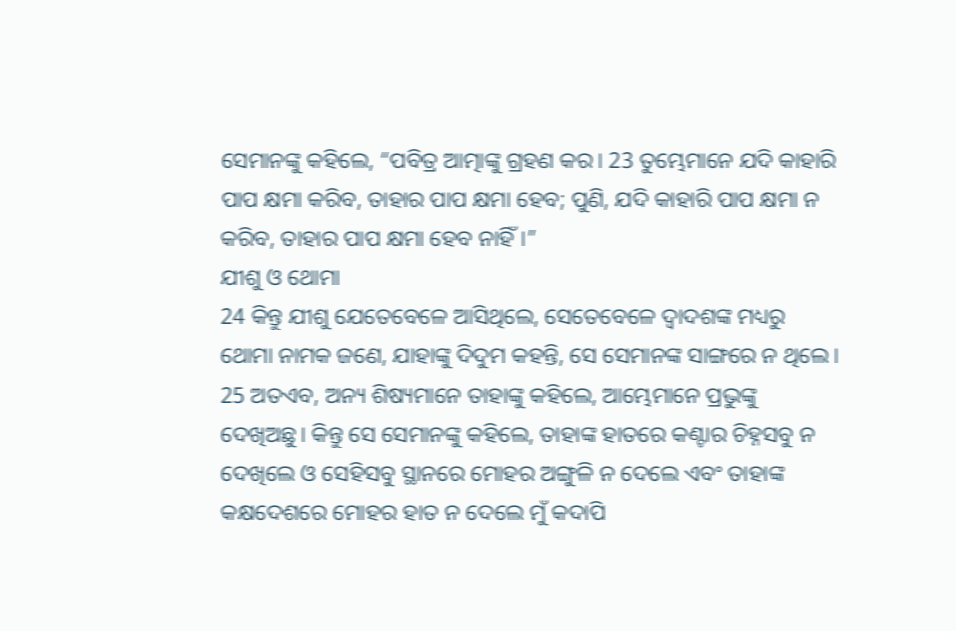ସେମାନଙ୍କୁ କହିଲେ, “ପବିତ୍ର ଆତ୍ମାଙ୍କୁ ଗ୍ରହଣ କର। 23 ତୁମ୍ଭେମାନେ ଯଦି କାହାରି ପାପ କ୍ଷମା କରିବ, ତାହାର ପାପ କ୍ଷମା ହେବ; ପୁଣି, ଯଦି କାହାରି ପାପ କ୍ଷମା ନ କରିବ, ତାହାର ପାପ କ୍ଷମା ହେବ ନାହିଁ।”
ଯୀଶୁ ଓ ଥୋମା
24 କିନ୍ତୁ ଯୀଶୁ ଯେତେବେଳେ ଆସିଥିଲେ, ସେତେବେଳେ ଦ୍ୱାଦଶଙ୍କ ମଧ୍ୟରୁ ଥୋମା ନାମକ ଜଣେ, ଯାହାଙ୍କୁ ଦିଦୁମ କହନ୍ତି, ସେ ସେମାନଙ୍କ ସାଙ୍ଗରେ ନ ଥିଲେ। 25 ଅତଏବ, ଅନ୍ୟ ଶିଷ୍ୟମାନେ ତାହାଙ୍କୁ କହିଲେ, ଆମ୍ଭେମାନେ ପ୍ରଭୁଙ୍କୁ ଦେଖିଅଛୁ। କିନ୍ତୁ ସେ ସେମାନଙ୍କୁ କହିଲେ, ତାହାଙ୍କ ହାତରେ କଣ୍ଟାର ଚିହ୍ନସବୁ ନ ଦେଖିଲେ ଓ ସେହିସବୁ ସ୍ଥାନରେ ମୋହର ଅଙ୍ଗୁଳି ନ ଦେଲେ ଏବଂ ତାହାଙ୍କ କକ୍ଷଦେଶରେ ମୋହର ହାତ ନ ଦେଲେ ମୁଁ କଦାପି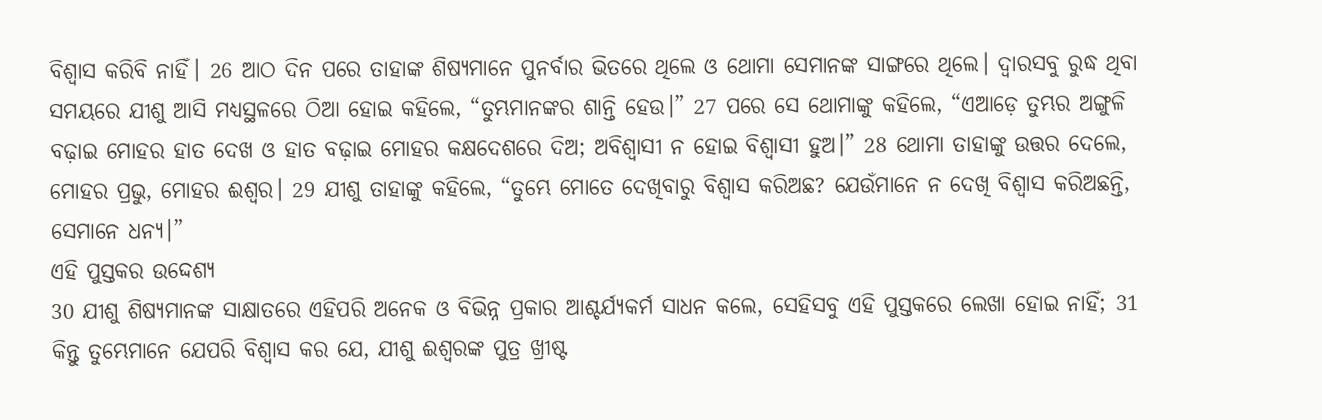ବିଶ୍ୱାସ କରିବି ନାହିଁ। 26 ଆଠ ଦିନ ପରେ ତାହାଙ୍କ ଶିଷ୍ୟମାନେ ପୁନର୍ବାର ଭିତରେ ଥିଲେ ଓ ଥୋମା ସେମାନଙ୍କ ସାଙ୍ଗରେ ଥିଲେ। ଦ୍ୱାରସବୁ ରୁଦ୍ଧ ଥିବା ସମୟରେ ଯୀଶୁ ଆସି ମଧ୍ୟସ୍ଥଳରେ ଠିଆ ହୋଇ କହିଲେ, “ତୁମ୍ଭମାନଙ୍କର ଶାନ୍ତି ହେଉ।” 27 ପରେ ସେ ଥୋମାଙ୍କୁ କହିଲେ, “ଏଆଡ଼େ ତୁମ୍ଭର ଅଙ୍ଗୁଳି ବଢ଼ାଇ ମୋହର ହାତ ଦେଖ ଓ ହାତ ବଢ଼ାଇ ମୋହର କକ୍ଷଦେଶରେ ଦିଅ; ଅବିଶ୍ୱାସୀ ନ ହୋଇ ବିଶ୍ୱାସୀ ହୁଅ।” 28 ଥୋମା ତାହାଙ୍କୁ ଉତ୍ତର ଦେଲେ, ମୋହର ପ୍ରଭୁ, ମୋହର ଈଶ୍ବର। 29 ଯୀଶୁ ତାହାଙ୍କୁ କହିଲେ, “ତୁମ୍ଭେ ମୋତେ ଦେଖିବାରୁ ବିଶ୍ୱାସ କରିଅଛ? ଯେଉଁମାନେ ନ ଦେଖି ବିଶ୍ୱାସ କରିଅଛନ୍ତି, ସେମାନେ ଧନ୍ୟ।”
ଏହି ପୁସ୍ତକର ଉଦ୍ଦେଶ୍ୟ
30 ଯୀଶୁ ଶିଷ୍ୟମାନଙ୍କ ସାକ୍ଷାତରେ ଏହିପରି ଅନେକ ଓ ବିଭିନ୍ନ ପ୍ରକାର ଆଶ୍ଚର୍ଯ୍ୟକର୍ମ ସାଧନ କଲେ, ସେହିସବୁ ଏହି ପୁସ୍ତକରେ ଲେଖା ହୋଇ ନାହିଁ; 31 କିନ୍ତୁ ତୁମ୍ଭେମାନେ ଯେପରି ବିଶ୍ୱାସ କର ଯେ, ଯୀଶୁ ଈଶ୍ବରଙ୍କ ପୁତ୍ର ଖ୍ରୀଷ୍ଟ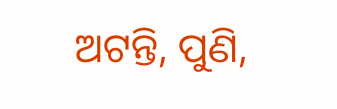ଅଟନ୍ତି, ପୁଣି,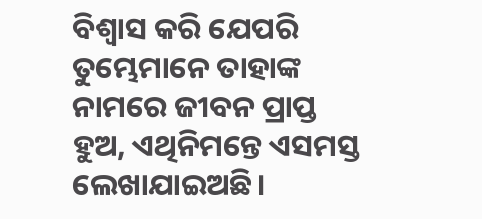ବିଶ୍ୱାସ କରି ଯେପରି ତୁମ୍ଭେମାନେ ତାହାଙ୍କ ନାମରେ ଜୀବନ ପ୍ରାପ୍ତ ହୁଅ, ଏଥିନିମନ୍ତେ ଏସମସ୍ତ ଲେଖାଯାଇଅଛି।